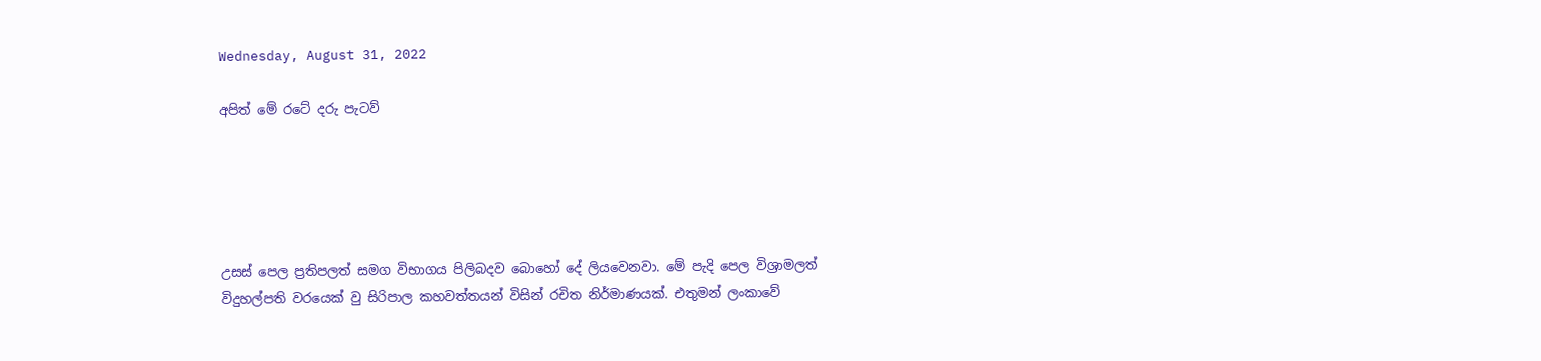Wednesday, August 31, 2022

අපිත් මේ රටේ දරු පැටව්





උසස් පෙල ප්‍රතිපලත් සමග විභාගය පිලිබදව බොහෝ දේ ලියවෙනවා. මේ පැදි පෙල විශ්‍රාමලත් විදුහල්පති වරයෙක් වු සිරිපාල කහවත්තයන් විසින් රචිත නිර්මාණයක්. එතුමන් ලංකාවේ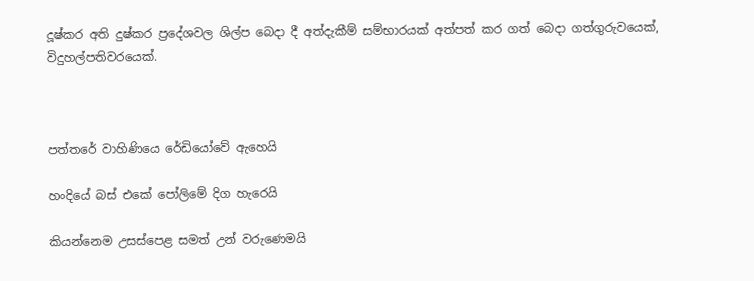දූෂ්කර අති දුෂ්කර ප්‍රදේශවල ශිල්ප බෙදා දී අත්දැකීම් සම්භාරයක් අත්පත් කර ගත් බෙදා ගත්ගුරුවයෙක්, විදුහල්පතිවරයෙක්.



පත්තරේ වාහිණියෙ රේඩියෝවේ ඇහෙයි

හංදියේ බස් එකේ පෝලිමේ දිග හැරෙයි

කියන්නෙම උසස්පෙළ සමත් උන් වරුණෙමයි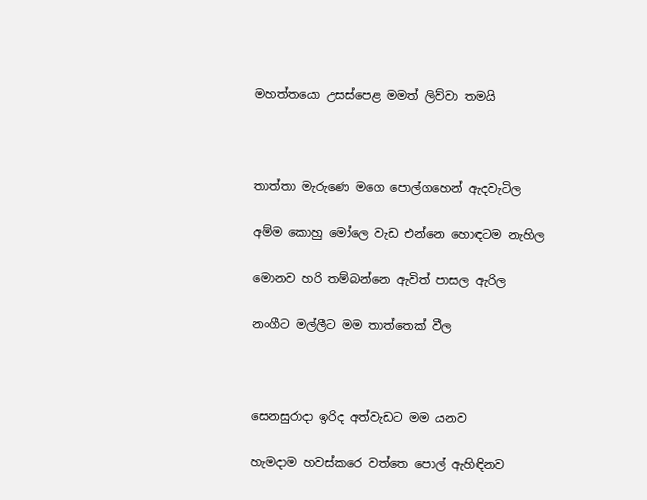මහත්තයො උසස්පෙළ මමත් ලිව්වා තමයි



තාත්තා මැරුණෙ මගෙ පොල්ගහෙන් ඇදවැටිල

අම්ම කොහු මෝලෙ වැඩ එන්නෙ හොඳටම නැහිල

මොනව හරි තම්බන්නෙ ඇවිත් පාසල ඇරිල

නංගීට මල්ලීට මම තාත්තෙක් වීල



සෙනසුරාදා ඉරිද අත්වැඩට මම යනව

හැමදාම හවස්කරෙ වත්තෙ පොල් ඇහිඳිනව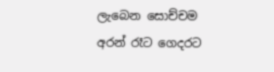ලැබෙන සොච්චම අරන් රෑට ගෙදරට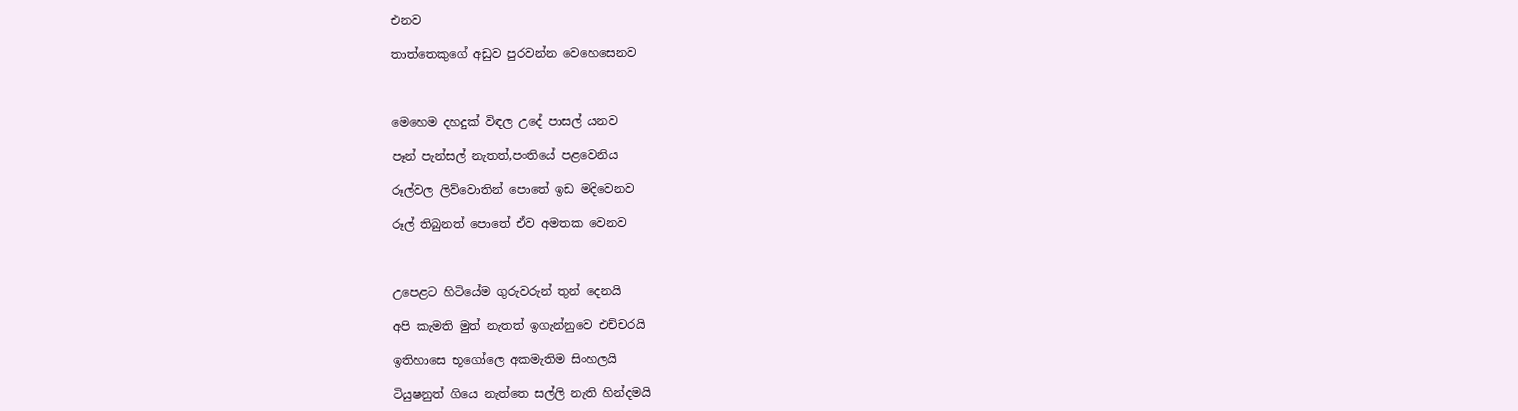එනව

තාත්තෙකුගේ අඩුව පුරවන්න වෙහෙසෙනව



මෙහෙම දහදුක් විඳල උදේ පාසල් යනව

පෑන් පැන්සල් නැතත්,පංතියේ පළවෙනිය

රූල්වල ලිව්වොතින් පොතේ ඉඩ මදිවෙනව

රූල් තිබුනත් පොතේ ඒව අමතක වෙනව



උපෙළට හිටියේම ගුරුවරුන් තුන් දෙනයි

අපි කැමති මුත් නැතත් ඉගැන්නුවෙ එච්චරයි

ඉතිහාසෙ භූගෝලෙ අකමැතිම සිංහලයි

ටියුෂනුත් ගියෙ නැත්තෙ සල්ලි නැති හින්දමයි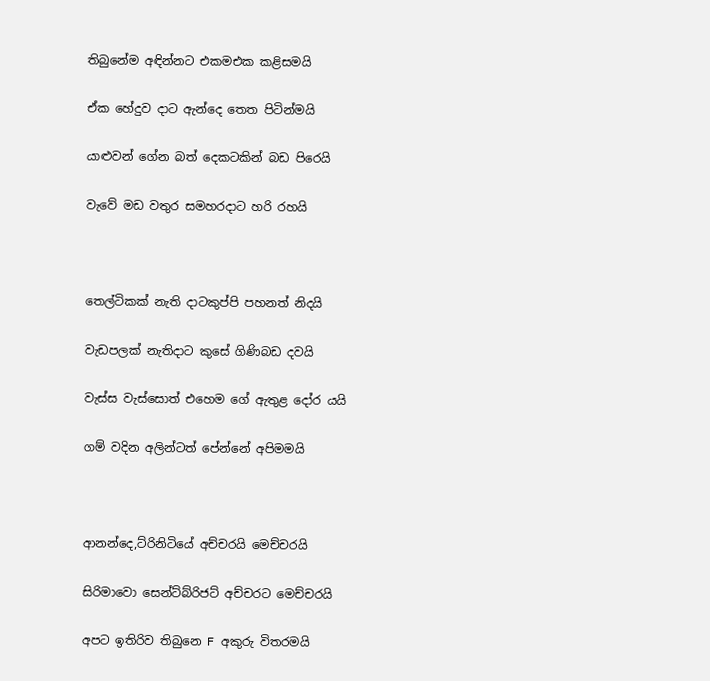තිබුනේම අඳින්නට එකමඑක කළිසමයි

ඒක හේදුව දාට ඇන්දෙ තෙත පිටින්මයි

යාළුවන් ගේන බත් දෙකටකින් බඩ පිරෙයි

වැවේ මඩ වතුර සමහරදාට හරි රහයි



තෙල්ටිකක් නැති දාටකුප්පි පහනත් නිදයි

වැඩපලක් නැතිදාට කුසේ ගිණිබඩ දවයි

වැස්ස වැස්සොත් එහෙම ගේ ඇතුළ දෝර යයි

ගම් වදින අලින්ටත් පේන්නේ අපිමමයි



ආනන්දෙ,ට්රිනිටියේ අච්චරයි මෙච්චරයි

සිරිමාවො සෙන්ට්බ්රිජට් අච්චරට මෙච්චරයි

අපට ඉතිරිව තිබුනෙ F අකුරු විතරමයි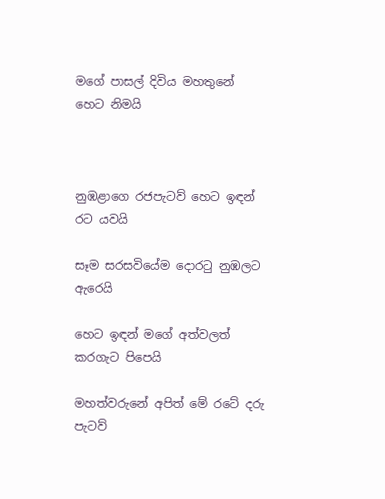මගේ පාසල් දිවිය මහතුනේ හෙට නිමයි



නුඹළාගෙ රජපැටව් හෙට ඉඳන් රට යවයි

සෑම සරසවියේම දොරටු නුඹලට ඇරෙයි

හෙට ඉඳන් මගේ අත්වලත් කරගැට පිපෙයි

මහත්වරුනේ අපිත් මේ රටේ දරු පැටව්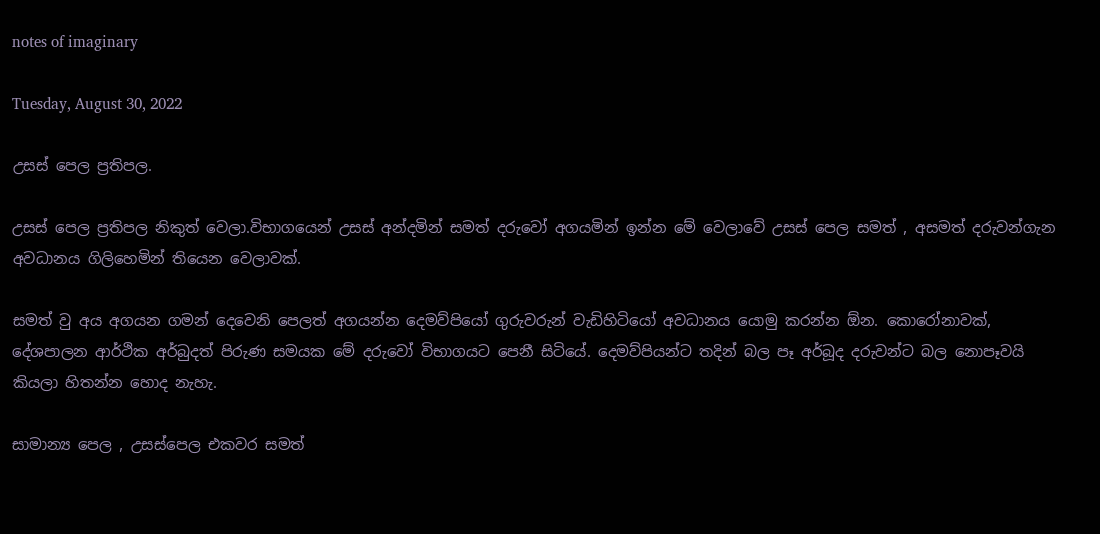notes of imaginary

Tuesday, August 30, 2022

උසස් පෙල ප්‍රතිපල.

උසස් පෙල ප්‍රතිපල නිකුත් වෙලා.විභාගයෙන් උසස් අන්දමින් සමත් දරුවෝ අගයමින් ඉන්න මේ වෙලාවේ උසස් පෙල සමත් , අසමත් දරුවන්ගැන අවධානය ගිලිහෙමින් තියෙන වෙලාවක්.

සමත් වු අය අගයන ගමන් දෙවෙනි පෙලත් අගයන්න දෙමව්පියෝ ගුරුවරුන් වැඩිහිටියෝ අවධානය යොමු කරන්න ඕන. කොරෝනාවක්, දේශපාලන ආර්ථික අර්බුදත් පිරුණ සමයක මේ දරුවෝ විභාගයට පෙනී සිටියේ. දෙමව්පියන්ට තදින් බල පෑ අර්බූද දරුවන්ට බල නොපෑවයි කියලා හිතන්න හොද නැහැ.

සාමාන්‍ය පෙල , උසස්පෙල එකවර සමත්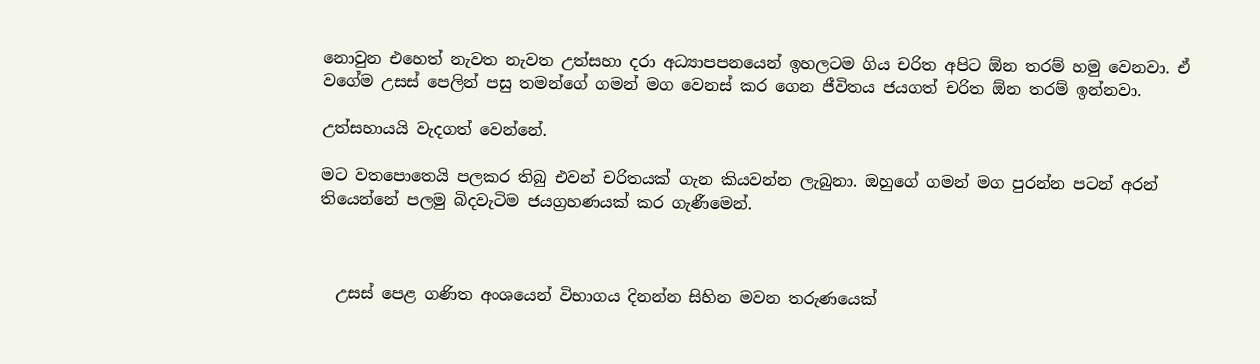නොවුන එහෙත් නැවත නැවත උත්සහා දරා අධ්‍යාපපනයෙන් ඉහලටම ගිය චරිත අපිට ඕන තරම් හමු වෙනවා. ඒ වගේම උසස් පෙලින් පසු තමන්ගේ ගමන් මග වෙනස් කර ගෙන ජීවිතය ජයගත් චරිත ඕන තරම් ඉන්නවා.

උත්සහායයි වැදගත් වෙන්නේ.

මට වතපොතෙයි පලකර තිබු එවන් චරිතයක් ගැන කියවන්න ලැබුනා. ඔහුගේ ගමන් මග පුරන්න පටන් අරන් තියෙන්නේ පලමු බිදවැටිම ජයග්‍රහණයක් කර ගැණීමෙන්.



  උසස් පෙළ ගණිත අංශයෙන් විභාගය දිනන්න සිහින මවන තරුණයෙක්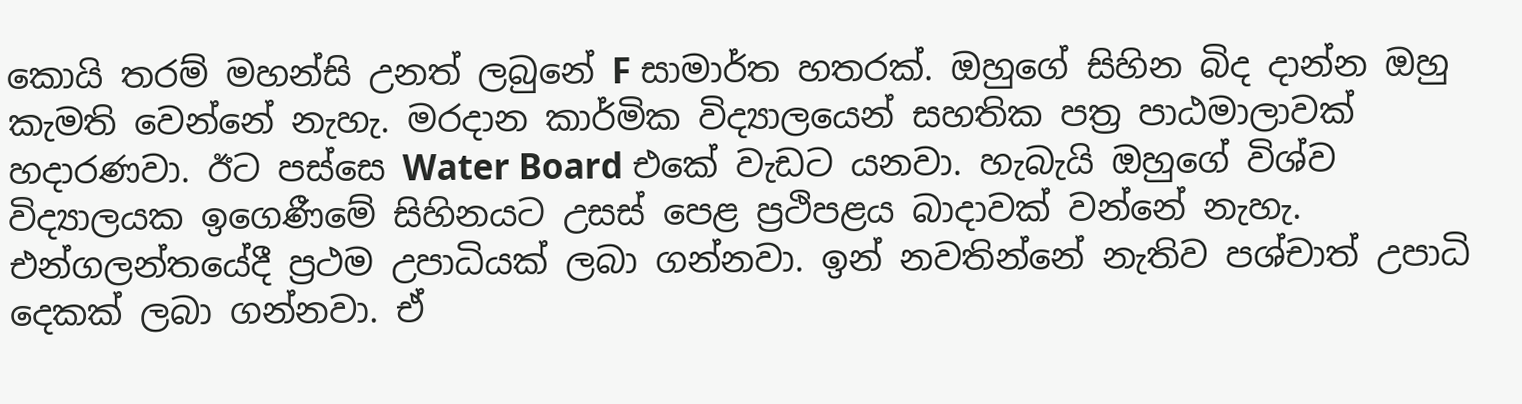කොයි තරම් මහන්සි උනත් ලබුනේ F සාමාර්ත හතරක්. ඔහුගේ සිහින බිද දාන්න ඔහු කැමති වෙන්නේ නැහැ. මරදාන කාර්මික විද්‍යාලයෙන් සහතික පත්‍ර පාඨමාලාවක් හදාරණවා. ඊට පස්සෙ Water Board එකේ වැඩට යනවා. හැබැයි ඔහුගේ විශ්ව විද්‍යාලයක ඉගෙණීමේ සිහිනයට උසස් පෙළ ප්‍රථිපළය බාදාවක් වන්නේ නැහැ. එන්ගලන්තයේදී ප්‍රථම උපාධියක් ලබා ගන්නවා. ඉන් නවතින්නේ නැතිව පශ්චාත් උපාධි දෙකක් ලබා ගන්නවා. ඒ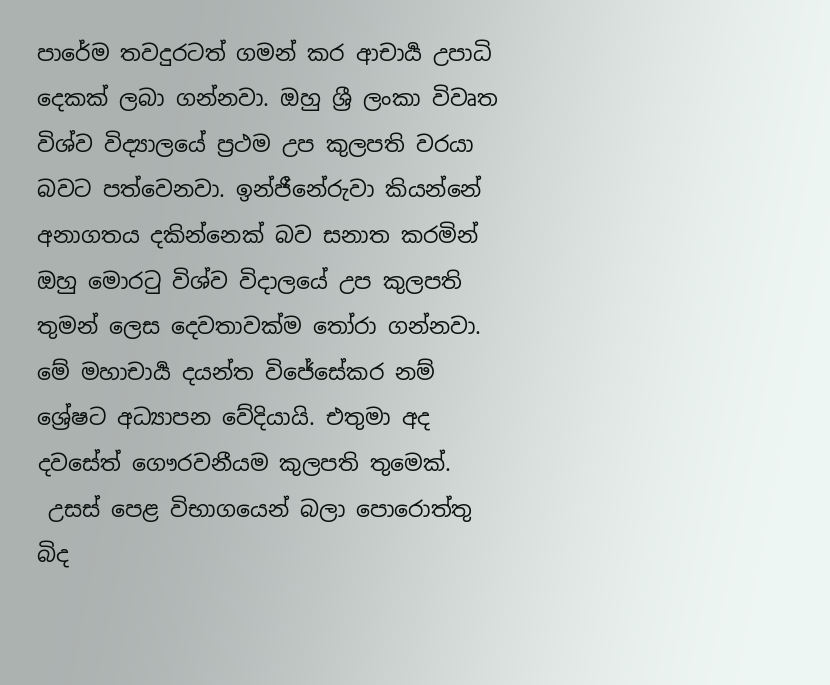පාරේම තවදුරටත් ගමන් කර ආචාර්‍ය උපාධි දෙකක් ලබා ගන්නවා. ඔහු ශ්‍රී ලංකා විවෘත විශ්ව විද්‍යාලයේ ප්‍රථම උප කුලපති වරයා බවට පත්වෙනවා. ඉන්ජීනේරුවා කියන්නේ අනාගතය දකින්නෙක් බව සනාත කරමින් ඔහු මොරටු විශ්ව විදාලයේ උප කුලපති තුමන් ලෙස දෙවතාවක්ම තෝරා ගන්නවා. මේ මහාචාර්‍ය දයන්ත විජේසේකර නම් ශ්‍රේෂට අධ්‍යාපන වේදියායි. එතුමා අද දවසේත් ගෞරවනීයම කුලපති තුමෙක්.
 උසස් පෙළ විභාගයෙන් බලා පොරොත්තු බිද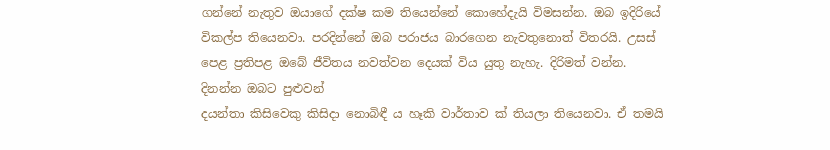ගන්නේ නැතුව ඔයාගේ දක්ෂ කම තියෙන්නේ කොහේදැයි විමසන්න. ඔබ ඉදිරියේ විකල්ප තියෙනවා. පරදින්නේ ඔබ පරාජය බාරගෙන නැවතුනොත් විතරයි. උසස් පෙළ ප්‍රතිපළ ඔබේ ජීවිතය නවත්වන දෙයක් විය යුතු නැහැ. දිරිමත් වන්න. දිනන්න ඔබට පුළුවන්
දයන්තා කිසිවෙකු කිසිදා නොබිඳී ය හෑකි වාර්තාව ක් තියලා තියෙනවා. ඒ තමයි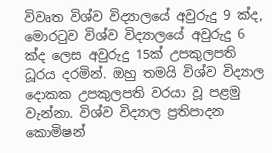විවෘත විශ්ව විද්‍යාලයේ අවුරුදු 9 ක්ද, මොරටුව විශ්ව විද්‍යාලයේ අවුරුදු 6 ක්ද ලෙස අවුරුදු 15ක් උපකුලපති ධූරය දරමින්. ඔහු තමයි විශ්ව විද්‍යාල දොකක උපකුලපති වරයා වූ පළමු වැන්නා. විශ්ව විද්‍යාල ප්‍රතිපාදන කොමිෂන්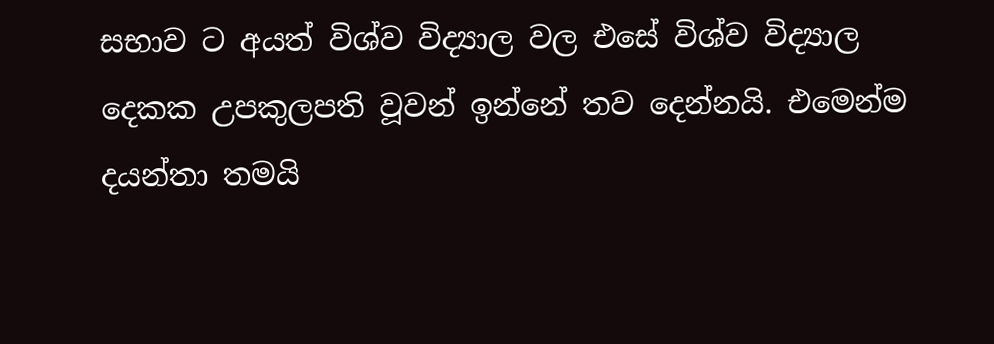සභාව ට අයත් විශ්ව විද්‍යාල වල එසේ විශ්ව විද්‍යාල දෙකක උපකුලපති වූවන් ඉන්නේ තව දෙන්නයි. එමෙන්ම දයන්තා තමයි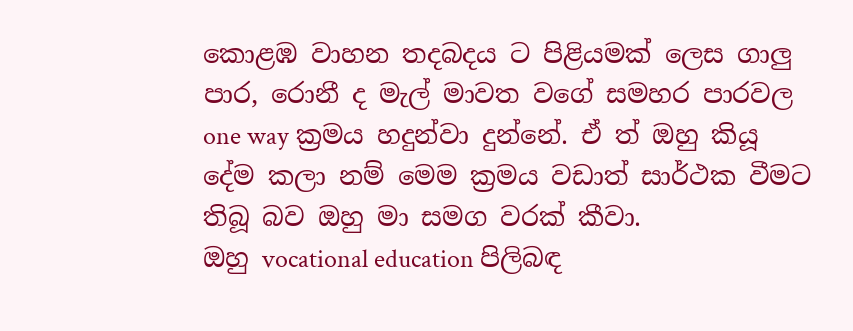කොළඹ වාහන තදබදය ට පිළියමක් ලෙස ගාලු පාර, රොනී ද මැල් මාවත වගේ සමහර පාරවල one way ක්‍රමය හදුන්වා දුන්නේ. ඒ ත් ඔහු කියූ දේම කලා නම් මෙම ක්‍රමය වඩාත් සාර්ථක වීමට තිබූ බව ඔහු මා සමග වරක් කීවා.
ඔහු vocational education පිලිබඳ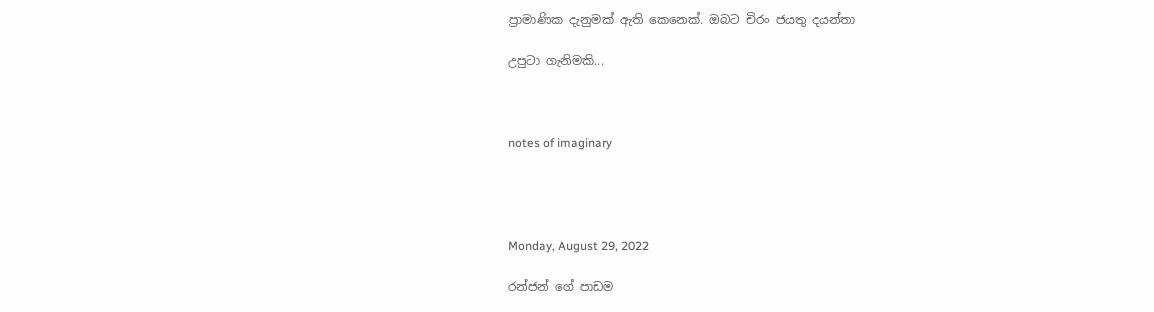ප්‍රාමාණික දැනුමක් ඇති කෙනෙක්. ඔබට චිරං ජයතු දයන්තා

උපුටා ගැනිමකි...



notes of imaginary




Monday, August 29, 2022

රන්ජන් ගේ පාඩම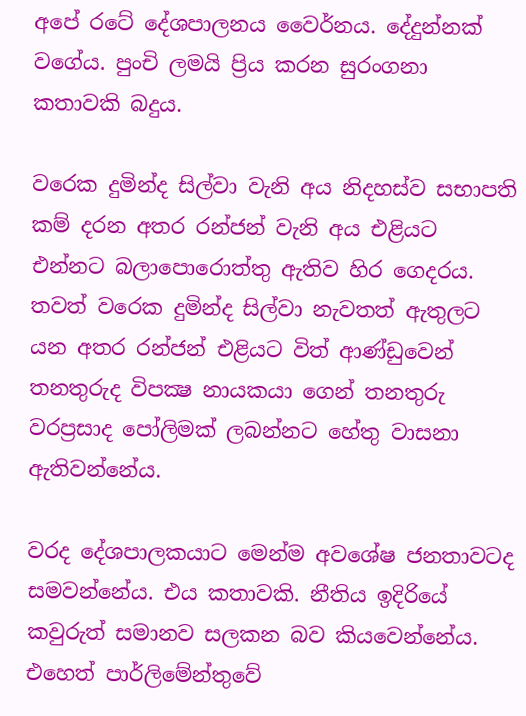අපේ රටේ දේශපාලනය වෛර්නය. දේදුන්නක් වගේය. පුංචි ලමයි ප්‍රිය කරන සුරංගනා කතාවකි බදුය.

වරෙක දුමින්ද සිල්වා වැනි අය නිදහස්ව සභාපති කම් දරන අතර රන්ජන් වැනි අය එළියට එන්නට බලාපොරොත්තු ඇතිව හිර ගෙදරය. තවත් වරෙක දුමින්ද සිල්වා නැවතත් ඇතුලට යන අතර රන්ජන් එළියට විත් ආණ්ඩුවෙන් තනතුරුද විපක්‍ෂ නායකයා ගෙන් තනතුරු වරප්‍රසාද පෝලිමක් ලබන්නට හේතු වාසනා ඇතිවන්නේය.

වරද දේශපාලකයාට මෙන්ම අවශේෂ ජනතාවටද සමවන්නේය. එය කතාවකි. නීතිය ඉදිරියේ කවුරුත් සමානව සලකන බව කියවෙන්නේය. එහෙත් පාර්ලිමේන්තුවේ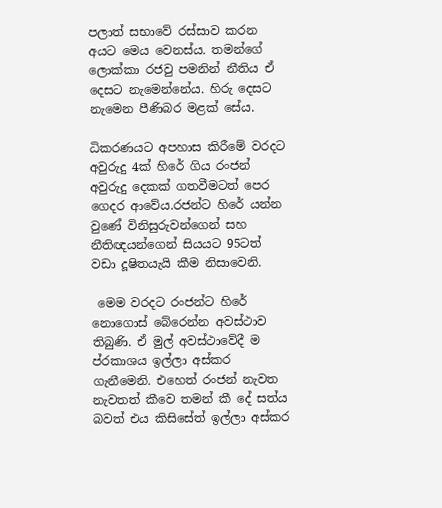පලාත් සභාවේ රස්සාව කරන අයට මෙය වෙනස්ය. තමන්ගේ ලොක්කා රජවු පමනින් නීතිය ඒ දෙසට නැමෙන්නේය. හිරු දෙසට නැමෙන පීණිබර මළක් සේය.

ධිකරණයට අපහාස කිරීමේ වරදට අවුරුදු 4ක් හිරේ ගිය රංජන් අවුරුදු දෙකක් ගතවීමටත් පෙර ගෙදර ආවේය.රජන්ට හිරේ යන්න වුණේ විනිසුරුවන්ගෙන් සහ නීතිඥයන්ගෙන් සියයට 95ටත් වඩා දූෂිතයැයි කීම නිසාවෙනි.

 මෙම වරදට රංජන්ට හිරේ නොගොස් බේරෙන්න අවස්ථාව තිබුණි. ඒ මුල් අවස්ථාවේදී ම ප්රකාශය ඉල්ලා අස්කර ගැනීමෙනි. එහෙත් රංජන් නැවත නැවතත් කීවෙ තමන් කී දේ සත්ය බවත් එය කිසිසේත් ඉල්ලා අස්කර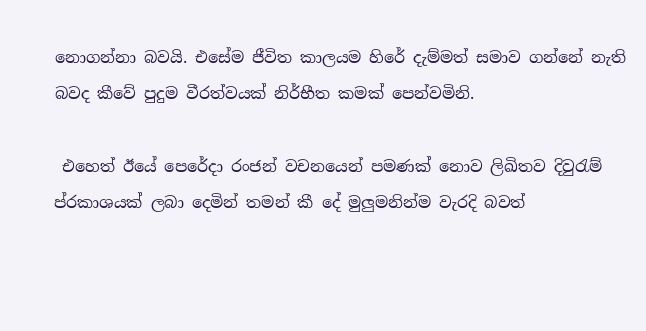නොගන්නා බවයි. එසේම ජීවිත කාලයම හිරේ දැම්මත් සමාව ගන්නේ නැති බවද කීවේ පුදුම වීරත්වයක් නිර්භීත කමක් පෙන්වමිනි.

 එහෙත් ඊයේ පෙරේදා රංජන් වචනයෙන් පමණක් නොව ලිඛිතව දිවුරැම් ප්රකාශයක් ලබා දෙමින් තමන් කී දේ මුලුමනින්ම වැරදි බවත්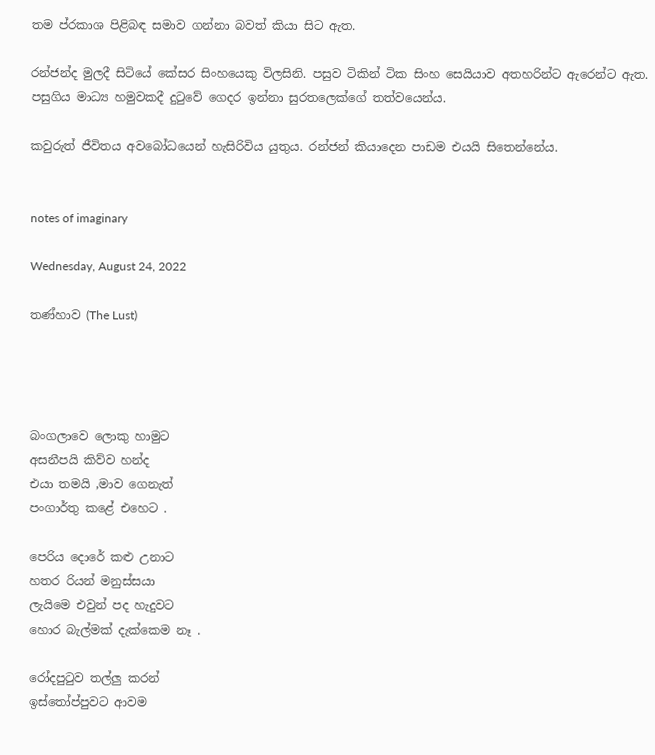තම ප්රකාශ පිළිබඳ සමාව ගන්නා බවත් කියා සිට ඇත.

රන්ජන්ද මුලදී සිටියේ කේසර සිංහයෙකු විලසිනි. පසුව ටිකින් ටික සිංහ සෙයියාව අතහරින්ට ඇරෙන්ට ඇත. පසුගිය මාධ්‍ය හමුවකදී දුටුවේ ගෙදර ඉන්නා සුරතලෙක්ගේ තත්වයෙන්ය.

කවුරුත් ජීවිතය අවබෝධයෙන් හැසිරිවිය යුතුය. රන්ජන් කියාදෙන පාඩම එයයි සිතෙන්නේය.


notes of imaginary

Wednesday, August 24, 2022

තණ්හාව (The Lust)




බංගලාවෙ ලොකු හාමුට
අසනීපයි කිව්ව හන්ද
එයා තමයි ,මාව ගෙනැත්
පංගාර්තු කළේ එහෙට .

පෙරිය දොරේ කළු උනාට
හතර රියන් මනුස්සයා
ලැයිමෙ එවුන් පද හැදුවට
හොර බැල්මක් දැක්කෙම නෑ .

රෝදපුටුව තල්ලු කරන්
ඉස්තෝප්පුවට ආවම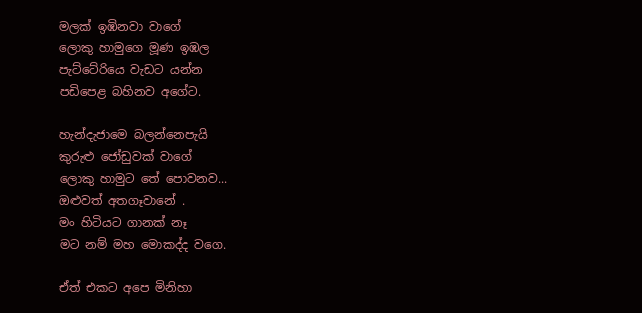මලක් ඉඹිනවා වාගේ
ලොකු හාමුගෙ මූණ ඉඹල
පැට්ටේරියෙ වැඩට යන්න
පඩිපෙළ බහිනව අගේට.

හැන්දැජාමෙ බලන්නෙපැයි
කුරුළු ජෝඩුවක් වාගේ
ලොකු හාමුට තේ පොවනව...
ඔළුවත් අතගෑවානේ .
මං හිටියට ගානක් නෑ
මට නම් මහ මොකද්ද වගෙ.

ඒත් එකට අපෙ මිනිහා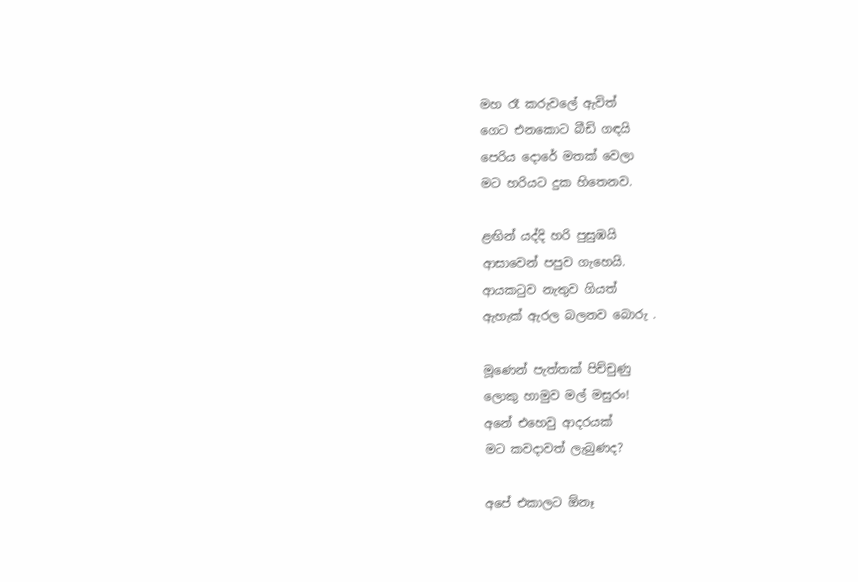මහ රෑ කරුවලේ ඇවිත්
ගෙට එනකොට බීඩි ගඳයි
පෙරිය දොරේ මතක් වෙලා
මට හරියට දුක හිතෙනව.

ළඟින් යද්දි හරි පුසුඹයි
ආසාවෙන් පපුව ගැහෙයි.
ආයකටුව නැතුව ගියත්
ඇහැක් ඇරල බලනව බොරු .

මූණෙන් පැත්තක් පිච්චුණු
ලොකු හාමුව මල් මසුරං!
අනේ එහෙවු ආදරයක්
මට කවදාවත් ලැබුණද?

අපේ එකාලට ඕනෑ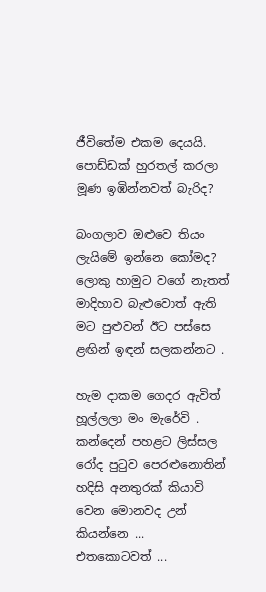ජීවිතේම එකම දෙයයි.
පොඩ්ඩක් හුරතල් කරලා
මූණ ඉඹින්නවත් බැරිද?

බංගලාව ඔළුවෙ තියං
ලැයිමේ ඉන්නෙ කෝමද?
ලොකු හාමුට වගේ නැතත්
මාදිහාව බැළුවොත් ඇති
මට පුළුවන් ඊට පස්සෙ
ළඟින් ඉඳන් සලකන්නට .

හැම දාකම ගෙදර ඇවිත්
හූල්ලලා මං මැරේවි .
කන්දෙන් පහළට ලිස්සල
රෝද පුටුව පෙරළුනොතින්
හදිසි අනතුරක් කියාවි
වෙන මොනවද උන් කියන්නෙ ...
එතකොටවත් ...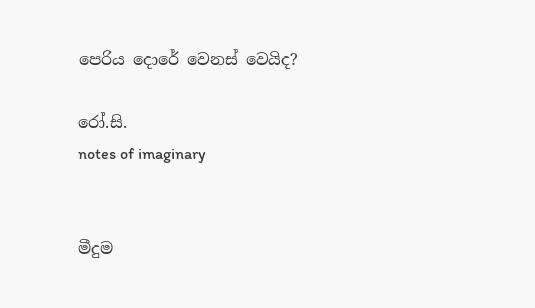පෙරිය දොරේ වෙනස් වෙයිද?

රෝ.සි.                                                                      notes of imaginary


මීදුම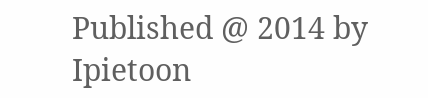Published @ 2014 by Ipietoon